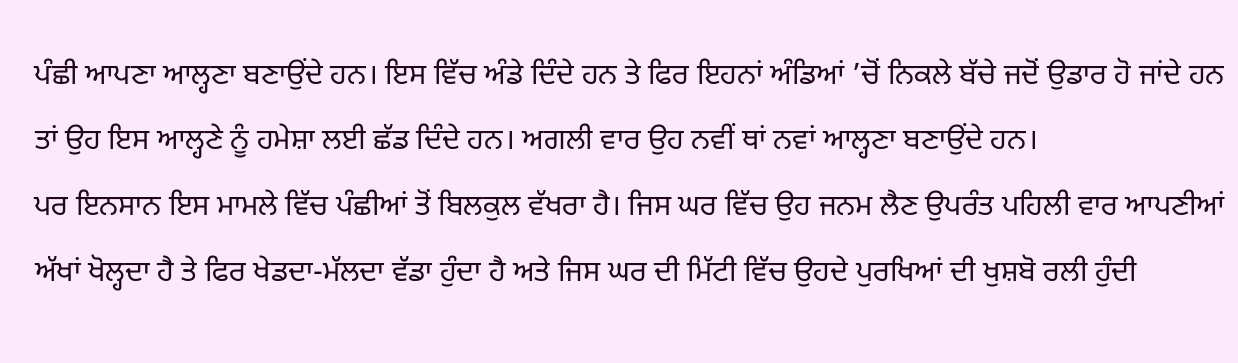ਪੰਛੀ ਆਪਣਾ ਆਲ੍ਹਣਾ ਬਣਾਉਂਦੇ ਹਨ। ਇਸ ਵਿੱਚ ਅੰਡੇ ਦਿੰਦੇ ਹਨ ਤੇ ਫਿਰ ਇਹਨਾਂ ਅੰਡਿਆਂ ’ਚੋਂ ਨਿਕਲੇ ਬੱਚੇ ਜਦੋਂ ਉਡਾਰ ਹੋ ਜਾਂਦੇ ਹਨ ਤਾਂ ਉਹ ਇਸ ਆਲ੍ਹਣੇ ਨੂੰ ਹਮੇਸ਼ਾ ਲਈ ਛੱਡ ਦਿੰਦੇ ਹਨ। ਅਗਲੀ ਵਾਰ ਉਹ ਨਵੀਂ ਥਾਂ ਨਵਾਂ ਆਲ੍ਹਣਾ ਬਣਾਉਂਦੇ ਹਨ।
ਪਰ ਇਨਸਾਨ ਇਸ ਮਾਮਲੇ ਵਿੱਚ ਪੰਛੀਆਂ ਤੋਂ ਬਿਲਕੁਲ ਵੱਖਰਾ ਹੈ। ਜਿਸ ਘਰ ਵਿੱਚ ਉਹ ਜਨਮ ਲੈਣ ਉਪਰੰਤ ਪਹਿਲੀ ਵਾਰ ਆਪਣੀਆਂ ਅੱਖਾਂ ਖੋਲ੍ਹਦਾ ਹੈ ਤੇ ਫਿਰ ਖੇਡਦਾ-ਮੱਲਦਾ ਵੱਡਾ ਹੁੰਦਾ ਹੈ ਅਤੇ ਜਿਸ ਘਰ ਦੀ ਮਿੱਟੀ ਵਿੱਚ ਉਹਦੇ ਪੁਰਖਿਆਂ ਦੀ ਖੁਸ਼ਬੋ ਰਲੀ ਹੁੰਦੀ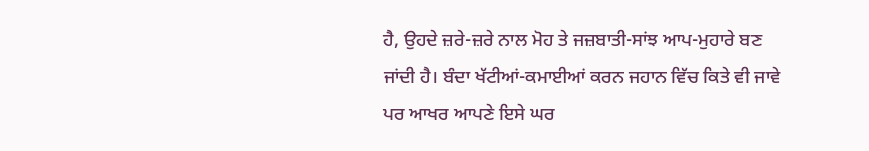ਹੈ, ਉਹਦੇ ਜ਼ਰੇ-ਜ਼ਰੇ ਨਾਲ ਮੋਹ ਤੇ ਜਜ਼ਬਾਤੀ-ਸਾਂਝ ਆਪ-ਮੁਹਾਰੇ ਬਣ ਜਾਂਦੀ ਹੈ। ਬੰਦਾ ਖੱਟੀਆਂ-ਕਮਾਈਆਂ ਕਰਨ ਜਹਾਨ ਵਿੱਚ ਕਿਤੇ ਵੀ ਜਾਵੇ ਪਰ ਆਖਰ ਆਪਣੇ ਇਸੇ ਘਰ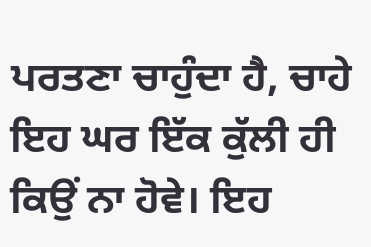ਪਰਤਣਾ ਚਾਹੁੰਦਾ ਹੈ, ਚਾਹੇ ਇਹ ਘਰ ਇੱਕ ਕੁੱਲੀ ਹੀ ਕਿਉਂ ਨਾ ਹੋਵੇ। ਇਹ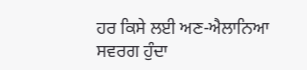ਹਰ ਕਿਸੇ ਲਈ ਅਣ-ਐਲਾਨਿਆ ਸਵਰਗ ਹੁੰਦਾ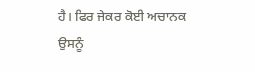ਹੈ। ਫਿਰ ਜੇਕਰ ਕੋਈ ਅਚਾਨਕ ਉਸਨੂੰ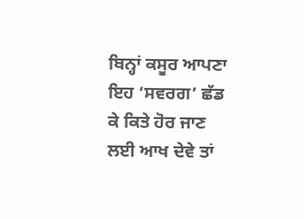ਬਿਨ੍ਹਾਂ ਕਸੂਰ ਆਪਣਾ ਇਹ ‘ਸਵਰਗ’ ਛੱਡ ਕੇ ਕਿਤੇ ਹੋਰ ਜਾਣ ਲਈ ਆਖ ਦੇਵੇ ਤਾਂ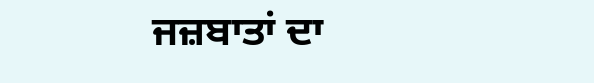ਜਜ਼ਬਾਤਾਂ ਦਾ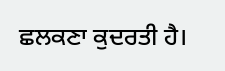ਛਲਕਣਾ ਕੁਦਰਤੀ ਹੈ।